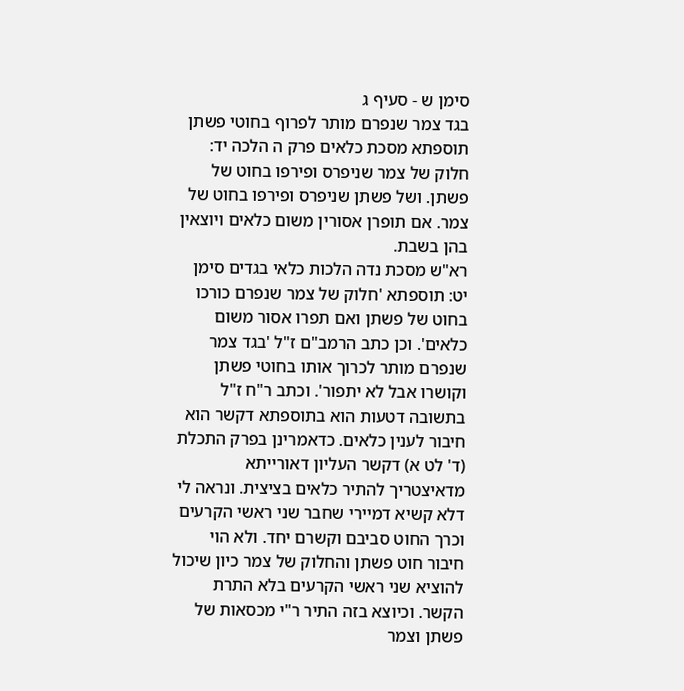סימן ש - סעיף ג
בגד צמר שנפרם מותר לפרוף בחוטי פשתן
תוספתא מסכת כלאים פרק ה הלכה יד: חלוק של צמר שניפרס ופירפו בחוט של פשתן. ושל פשתן שניפרס ופירפו בחוט של צמר. אם תופרן אסורין משום כלאים ויוצאין בהן בשבת.
רא"ש מסכת נדה הלכות כלאי בגדים סימן יט: תוספתא 'חלוק של צמר שנפרם כורכו בחוט של פשתן ואם תפרו אסור משום כלאים'. וכן כתב הרמב"ם ז"ל 'בגד צמר שנפרם מותר לכרוך אותו בחוטי פשתן וקושרו אבל לא יתפור'. וכתב ר"ח ז"ל בתשובה דטעות הוא בתוספתא דקשר הוא חיבור לענין כלאים. כדאמרינן בפרק התכלת (ד' לט א) דקשר העליון דאורייתא מדאיצטריך להתיר כלאים בציצית. ונראה לי דלא קשיא דמיירי שחבר שני ראשי הקרעים וכרך החוט סביבם וקשרם יחד. ולא הוי חיבור חוט פשתן והחלוק של צמר כיון שיכול להוציא שני ראשי הקרעים בלא התרת הקשר. וכיוצא בזה התיר ר"י מכסאות של פשתן וצמר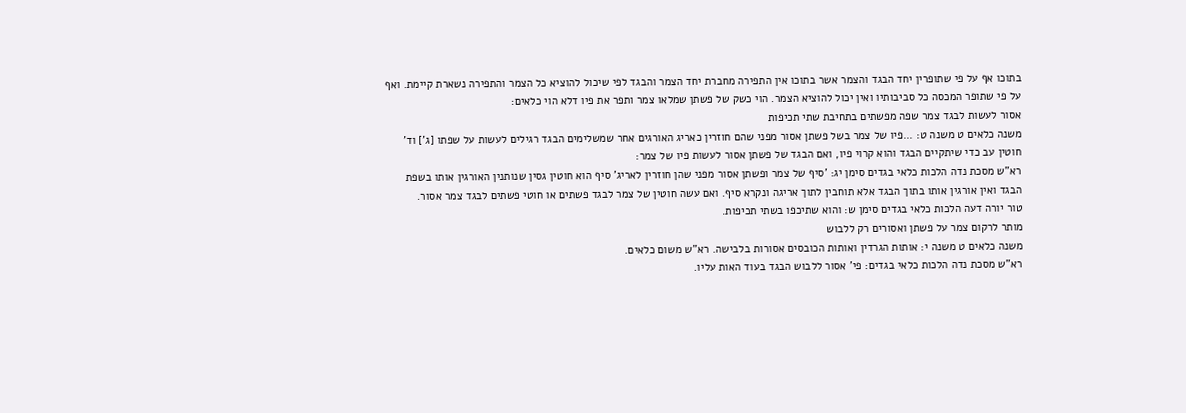בתוכו אף על פי שתופרין יחד הבגד והצמר אשר בתוכו אין התפירה מחברת יחד הצמר והבגד לפי שיכול להוציא כל הצמר והתפירה נשארת קיימת. ואף על פי שתופר המכסה כל סביבותיו ואין יכול להוציא הצמר. הוי כשק של פשתן שמלאו צמר ותפר את פיו דלא הוי כלאים:
אסור לעשות לבגד צמר שפה מפשתים בתחיבת שתי תכיפות
משנה כלאים ט משנה ט: ...פיו של צמר בשל פשתן אסור מפני שהם חוזרין כאריג האורגים אחר שמשלימים הבגד רגילים לעשות על שפתו [ג'] וד' חוטין עב כדי שיתקיים הבגד והוא קרוי פיו, ואם הבגד של פשתן אסור לעשות פיו של צמר:
רא"ש מסכת נדה הלכות כלאי בגדים סימן יג: 'סיף של צמר ופשתן אסור מפני שהן חוזרין לאריג' סיף הוא חוטין גסין שנותנין האורגין אותו בשפת הבגד ואין אורגין אותו בתוך הבגד אלא תוחבין לתוך אריגה ונקרא סיף. ואם עשה חוטין של צמר לבגד פשתים או חוטי פשתים לבגד צמר אסור.
טור יורה דעה הלכות כלאי בגדים סימן ש: והוא שתיכפו בשתי תכיפות.
מותר לרקום צמר על פשתן ואסורים רק ללבוש
משנה כלאים ט משנה י: אותות הגרדין ואותות הכובסים אסורות בלבישה. רא"ש משום כלאים.
רא"ש מסכת נדה הלכות כלאי בגדים: פי' אסור ללבוש הבגד בעוד האות עליו.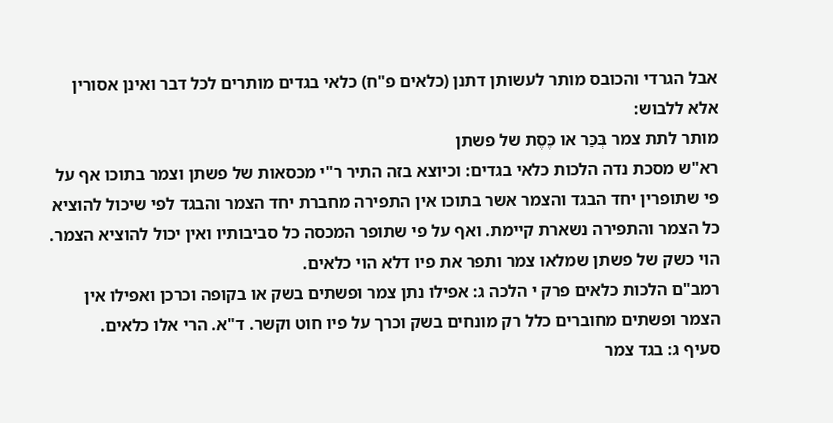אבל הגרדי והכובס מותר לעשותן דתנן (כלאים פ"ח) כלאי בגדים מותרים לכל דבר ואינן אסורין אלא ללבוש:
מותר לתת צמר בְּכַּר או כֶּסֶת של פשתן
רא"ש מסכת נדה הלכות כלאי בגדים: וכיוצא בזה התיר ר"י מכסאות של פשתן וצמר בתוכו אף על פי שתופרין יחד הבגד והצמר אשר בתוכו אין התפירה מחברת יחד הצמר והבגד לפי שיכול להוציא כל הצמר והתפירה נשארת קיימת. ואף על פי שתופר המכסה כל סביבותיו ואין יכול להוציא הצמר. הוי כשק של פשתן שמלאו צמר ותפר את פיו דלא הוי כלאים.
רמב"ם הלכות כלאים פרק י הלכה ג: אפילו נתן צמר ופשתים בשק או בקופה וכרכן ואפילו אין הצמר ופשתים מחוברים כלל רק מונחים בשק וכרך על פיו חוט וקשר. ד"א. הרי אלו כלאים.
סעיף ג: בגד צמר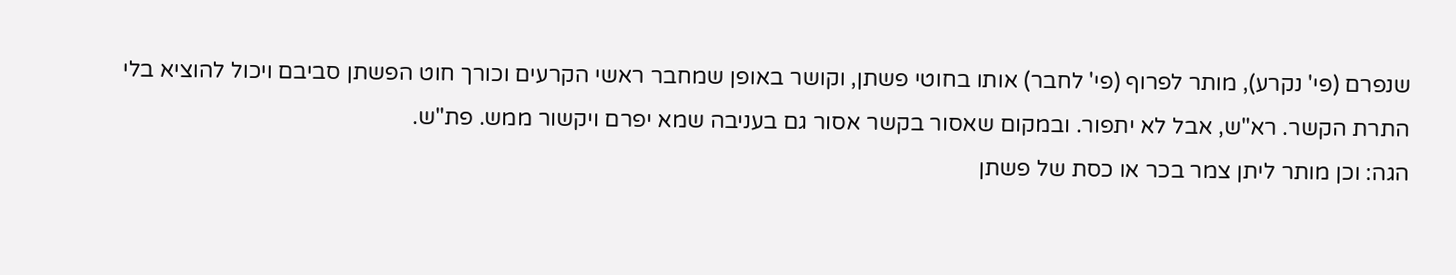שנפרם (פי' נקרע), מותר לפרוף (פי' לחבר) אותו בחוטי פשתן, וקושר באופן שמחבר ראשי הקרעים וכורך חוט הפשתן סביבם ויכול להוציא בלי התרת הקשר. רא"ש, אבל לא יתפור. ובמקום שאסור בקשר אסור גם בעניבה שמא יפרם ויקשור ממש. פת"ש.
הגה: וכן מותר ליתן צמר בכר או כסת של פשתן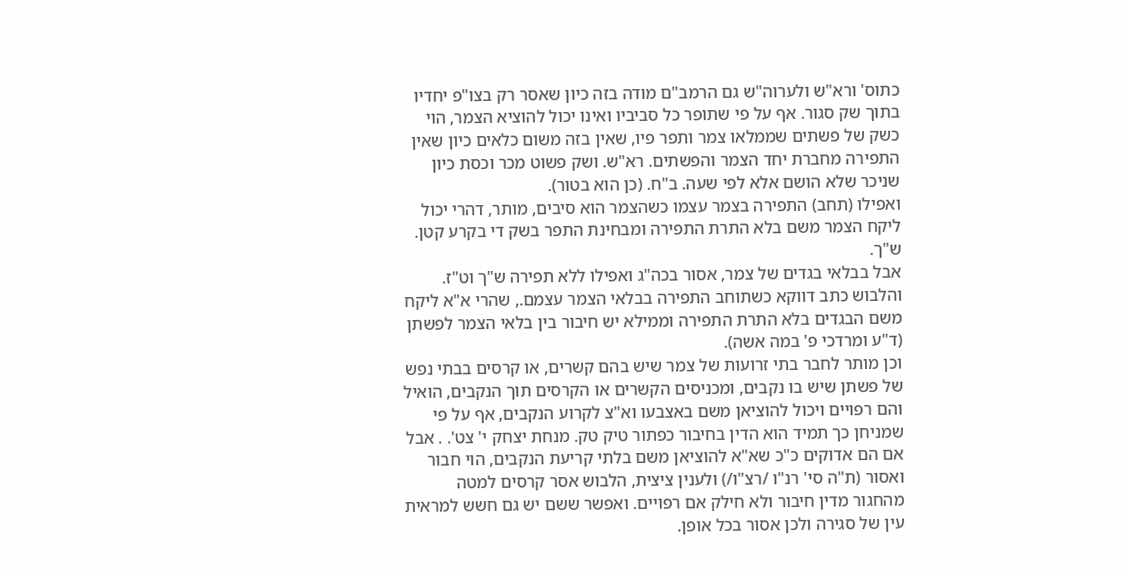כתוס' ורא"ש ולערוה"ש גם הרמב"ם מודה בזה כיון שאסר רק בצו"פ יחדיו בתוך שק סגור. אף על פי שתופר כל סביביו ואינו יכול להוציא הצמר, הוי כשק של פשתים שממלאו צמר ותפר פיו, שאין בזה משום כלאים כיון שאין התפירה מחברת יחד הצמר והפשתים. רא"ש. ושק פשוט מכר וכסת כיון שניכר שלא הושם אלא לפי שעה. ב"ח. (כן הוא בטור).
ואפילו (תחב) התפירה בצמר עצמו כשהצמר הוא סיבים, מותר, דהרי יכול ליקח הצמר משם בלא התרת התפירה ומבחינת התפר בשק די בקרע קטן. ש"ך.
אבל בבלאי בגדים של צמר, אסור בכה"ג ואפילו ללא תפירה ש"ך וט"ז. והלבוש כתב דווקא כשתוחב התפירה בבלאי הצמר עצמם., שהרי א"א ליקח משם הבגדים בלא התרת התפירה וממילא יש חיבור בין בלאי הצמר לפשתן (ד"ע ומרדכי פ' במה אשה).
וכן מותר לחבר בתי זרועות של צמר שיש בהם קשרים, או קרסים בבתי נפש של פשתן שיש בו נקבים, ומכניסים הקשרים או הקרסים תוך הנקבים, הואיל והם רפויים ויכול להוציאן משם באצבעו וא"צ לקרוע הנקבים, אף על פי שמניחן כך תמיד הוא הדין בחיבור כפתור טיק טק. מנחת יצחק י' צט'. . אבל אם הם אדוקים כ"כ שא"א להוציאן משם בלתי קריעת הנקבים, הוי חבור ואסור (ת"ה סי' רנ"ו /רצ"ו/) ולענין ציצית, הלבוש אסר קרסים למטה מהחגור מדין חיבור ולא חילק אם רפויים. ואפשר ששם יש גם חשש למראית עין של סגירה ולכן אסור בכל אופן.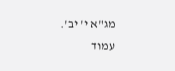מג"א י' יב'.
עמוד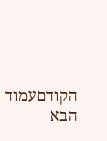הקודםעמוד הבא